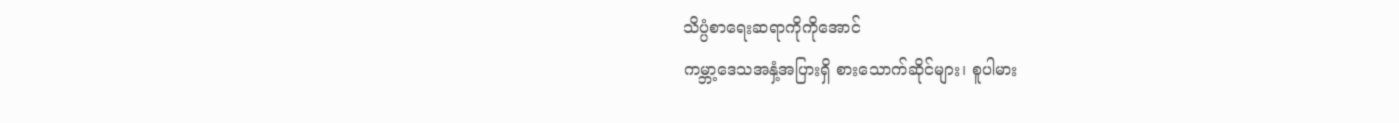သိပ္ပံစာရေးဆရာကိုကိုအောင်
ကမ္ဘာ့ဒေသအနှံ့အပြားရှိ စားသောက်ဆိုင်များ၊ စူပါမား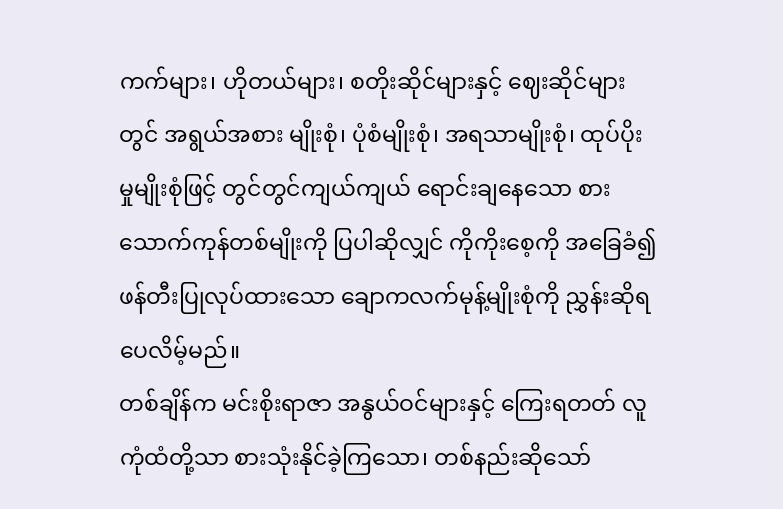ကက်များ၊ ဟိုတယ်များ၊ စတိုးဆိုင်များနှင့် ဈေးဆိုင်များတွင် အရွယ်အစား မျိုးစုံ၊ ပုံစံမျိုးစုံ၊ အရသာမျိုးစုံ၊ ထုပ်ပိုးမှုမျိုးစုံဖြင့် တွင်တွင်ကျယ်ကျယ် ရောင်းချနေသော စားသောက်ကုန်တစ်မျိုးကို ပြပါဆိုလျှင် ကိုကိုးစေ့ကို အခြေခံ၍ ဖန်တီးပြုလုပ်ထားသော ချောကလက်မုန့်မျိုးစုံကို ညွှန်းဆိုရပေလိမ့်မည်။
တစ်ချိန်က မင်းစိုးရာဇာ အနွယ်ဝင်များနှင့် ကြေးရတတ် လူကုံထံတို့သာ စားသုံးနိုင်ခဲ့ကြသော၊ တစ်နည်းဆိုသော်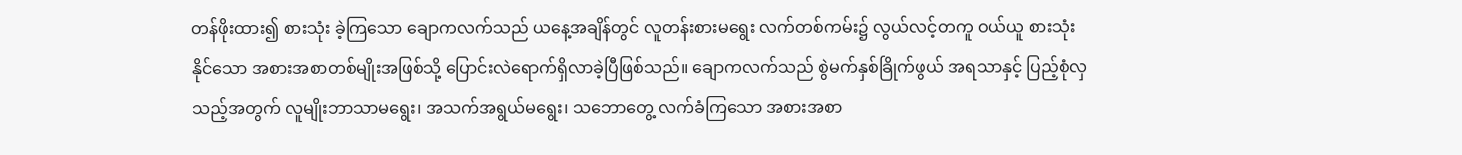တန်ဖိုးထား၍ စားသုံး ခဲ့ကြသော ချောကလက်သည် ယနေ့အချိန်တွင် လူတန်းစားမရွေး လက်တစ်ကမ်း၌ လွယ်လင့်တကူ ဝယ်ယူ စားသုံးနိုင်သော အစားအစာတစ်မျိုးအဖြစ်သို့ ပြောင်းလဲရောက်ရှိလာခဲ့ပြီဖြစ်သည်။ ချောကလက်သည် စွဲမက်နှစ်ခြိုက်ဖွယ် အရသာနှင့် ပြည့်စုံလှသည့်အတွက် လူမျိုးဘာသာမရွေး၊ အသက်အရွယ်မရွေး၊ သဘောတွေ့ လက်ခံကြသော အစားအစာ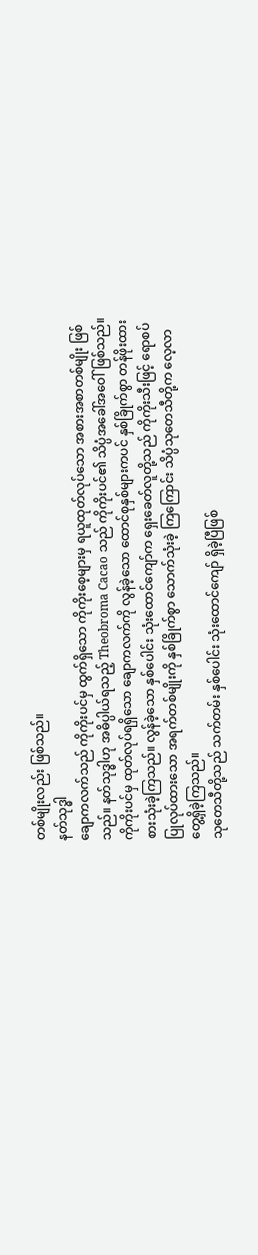တစ်မျိုးလည်း ဖြစ်သည်။
နတ်သုဒ္ဓါ
ချောကလက်သည် ကိုကိုးပင်မှ ထွက်ရှိသော ကိုကိုးစေ့များမှ ရယူထုတ်လုပ်သော အစားအစာတစ်မျိုး ဖြစ်သည်။ နတ်သုဒ္ဓါဟု အဓိပ္ပါယ်ရသည့် Theobroma Cacao သည် ကိုကိုးပင်၏ သိပ္ပံအခေါ်အဝေါ်ဖြစ်သည်။ ကိုကိုးပင်မှ ထုတ်လုပ်ရရှိသော ချောကလက်ကို လွန်ခဲ့သော ထောင်စုနှစ်များကပင် နှစ်ခြိုက်စွာ တန်ဖိုးထားစားသုံးခဲ့ကြသည်။ လွန်ခဲ့သော နှစ်ပေါင်း သုံးထောင်ကျော်က ရှေးခေတ်လူတို့သည် ကိုကိုးသီးဖြင့် ရောစပ်ပြုလုပ်ထားသော အရက်တစ်မျိုးကို နှစ်ခြိုက်စွာ သောက်သုံးခဲ့ ကြကြောင်း သိပ္ပံသုတေသီတို့က လေ့လာတွေ့ရှိခဲ့ကြသည်။
သုတေသီတို့သည် သက်တမ်း နှစ်ပေါင်း သုံးထောင်ကျော် ရှိခဲ့ပြီဖြစ်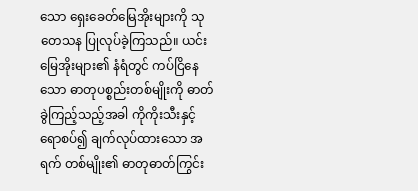သော ရှေးခေတ်မြေအိုးများကို သုတေသန ပြုလုပ်ခဲ့ကြသည်။ ယင်းမြေအိုးများ၏ နံရံတွင် ကပ်ငြိနေသော ဓာတုပစ္စည်းတစ်မျိုးကို ဓာတ်ခွဲကြည့်သည့်အခါ ကိုကိုးသီးနှင့်ရောစပ်၍ ချက်လုပ်ထားသော အရက် တစ်မျိုး၏ ဓာတုဓာတ်ကြွင်း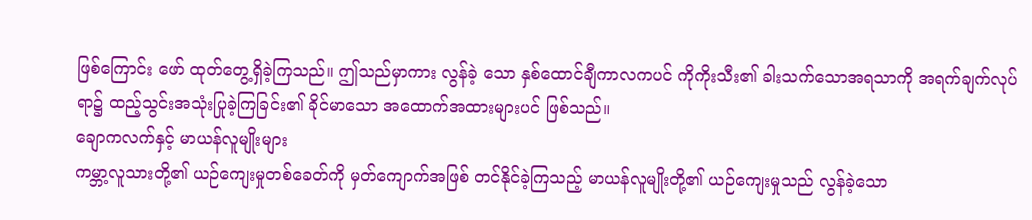ဖြစ်ကြောင်း ဖော် ထုတ်တွေ့ရှိခဲ့ကြသည်။ ဤသည်မှာကား လွန်ခဲ့ သော နှစ်ထောင်ချီကာလကပင် ကိုကိုးသီး၏ ခါးသက်သောအရသာကို အရက်ချက်လုပ်ရာ၌ ထည့်သွင်းအသုံးပြုခဲ့ကြခြင်း၏ ခိုင်မာသော အထောက်အထားများပင် ဖြစ်သည်။
ချောကလက်နှင့် မာယန်လူမျိုးများ
ကမ္ဘာ့လူသားတို့၏ ယဉ်ကျေးမှုတစ်ခေတ်ကို မှတ်ကျောက်အဖြစ် တင်နိုင်ခဲ့ကြသည့် မာယန်လူမျိုးတို့၏ ယဉ်ကျေးမှုသည် လွန်ခဲ့သော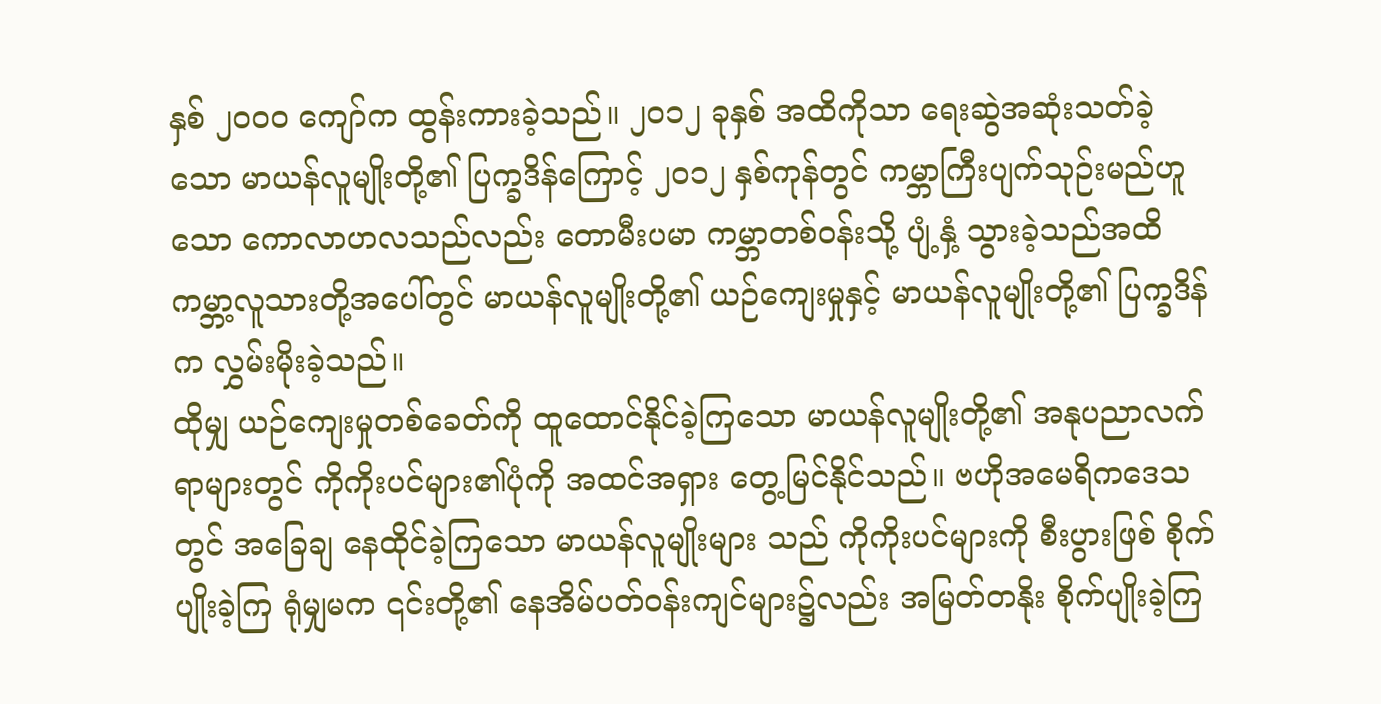နှစ် ၂၀ဝ၀ ကျော်က ထွန်းကားခဲ့သည်။ ၂၀၁၂ ခုနှစ် အထိကိုသာ ရေးဆွဲအဆုံးသတ်ခဲ့သော မာယန်လူမျိုးတို့၏ ပြက္ခဒိန်ကြောင့် ၂၀၁၂ နှစ်ကုန်တွင် ကမ္ဘာကြီးပျက်သုဉ်းမည်ဟူသော ကောလာဟလသည်လည်း တောမီးပမာ ကမ္ဘာတစ်ဝန်းသို့ ပျံ့နှံ့ သွားခဲ့သည်အထိ ကမ္ဘာ့လူသားတို့အပေါ်တွင် မာယန်လူမျိုးတို့၏ ယဉ်ကျေးမှုနှင့် မာယန်လူမျိုးတို့၏ ပြက္ခဒိန်က လွှမ်းမိုးခဲ့သည်။
ထိုမျှ ယဉ်ကျေးမှုတစ်ခေတ်ကို ထူထောင်နိုင်ခဲ့ကြသော မာယန်လူမျိုးတို့၏ အနုပညာလက်ရာများတွင် ကိုကိုးပင်များ၏ပုံကို အထင်အရှား တွေ့မြင်နိုင်သည်။ ဗဟိုအမေရိကဒေသတွင် အခြေချ နေထိုင်ခဲ့ကြသော မာယန်လူမျိုးများ သည် ကိုကိုးပင်များကို စီးပွားဖြစ် စိုက်ပျိုးခဲ့ကြ ရုံမျှမက ၎င်းတို့၏ နေအိမ်ပတ်ဝန်းကျင်များ၌လည်း အမြတ်တနိုး စိုက်ပျိုးခဲ့ကြ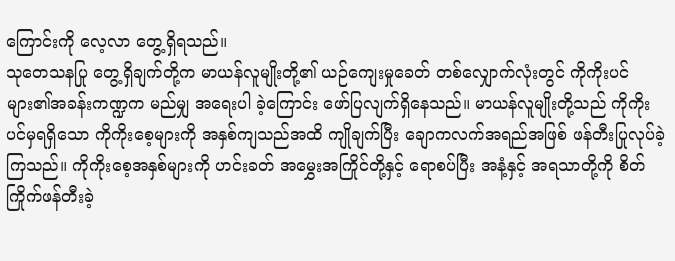ကြောင်းကို လေ့လာ တွေ့ရှိရသည်။
သုတေသနပြု တွေ့ရှိချက်တို့က မာယန်လူမျိုးတို့၏ ယဉ်ကျေးမှုခေတ် တစ်လျှောက်လုံးတွင် ကိုကိုးပင်များ၏အခန်းကဏ္ဍက မည်မျှ အရေးပါ ခဲ့ကြောင်း ဖော်ပြလျက်ရှိနေသည်။ မာယန်လူမျိုးတို့သည် ကိုကိုးပင်မှရရှိသော ကိုကိုးစေ့များကို အနှစ်ကျသည်အထိ ကျိုချက်ပြီး ချောကလက်အရည်အဖြစ် ဖန်တီးပြုလုပ်ခဲ့ကြသည်။ ကိုကိုးစေ့အနှစ်များကို ဟင်းခတ် အမွှေးအကြိုင်တို့နှင့် ရောစပ်ပြီး အနံ့နှင့် အရသာတို့ကို စိတ်ကြိုက်ဖန်တီးခဲ့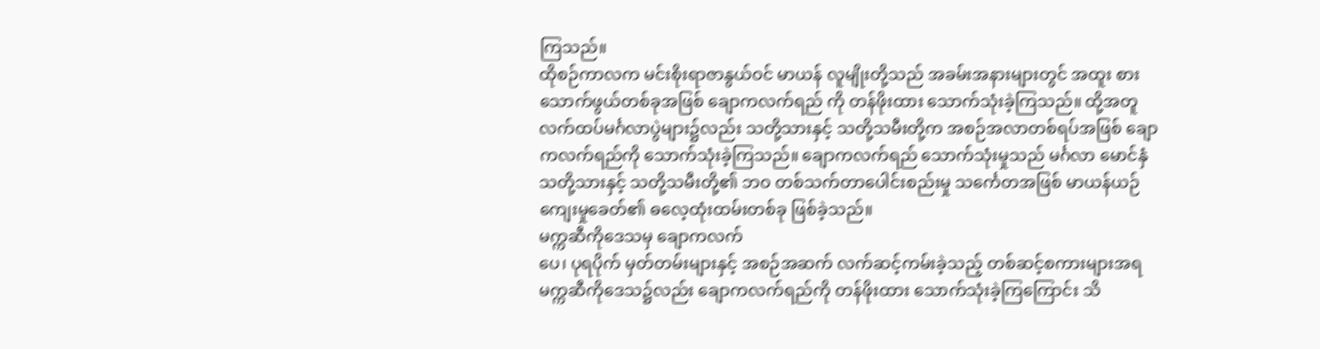ကြသည်။
ထိုစဉ်ကာလက မင်းစိုးရာဇာနွယ်ဝင် မာယန် လူမျိုးတို့သည် အခမ်းအနားများတွင် အထူး စားသောက်ဖွယ်တစ်ခုအဖြစ် ချောကလက်ရည် ကို တန်ဖိုးထား သောက်သုံးခဲ့ကြသည်။ ထို့အတူ လက်ထပ်မင်္ဂလာပွဲများ၌လည်း သတို့သားနှင့် သတို့သမီးတို့က အစဉ်အလာတစ်ရပ်အဖြစ် ချောကလက်ရည်ကို သောက်သုံးခဲ့ကြသည်။ ချောကလက်ရည် သောက်သုံးမှုသည် မင်္ဂလာ မောင်နှံ သတို့သားနှင့် သတို့သမီးတို့၏ ဘဝ တစ်သက်တာပေါင်းစည်းမှု သင်္ကေတအဖြစ် မာယန်ယဉ်ကျေးမှုခေတ်၏ ဓလေ့ထုံးထမ်းတစ်ခု ဖြစ်ခဲ့သည်။
မက္ကဆီကိုဒေသမှ ချောကလက်
ပေ၊ ပုရပိုက် မှတ်တမ်းများနှင့် အစဉ်အဆက် လက်ဆင့်ကမ်းခဲ့သည့် တစ်ဆင့်စကားများအရ မက္ကဆီကိုဒေသ၌လည်း ချောကလက်ရည်ကို တန်ဖိုးထား သောက်သုံးခဲ့ကြကြောင်း သိ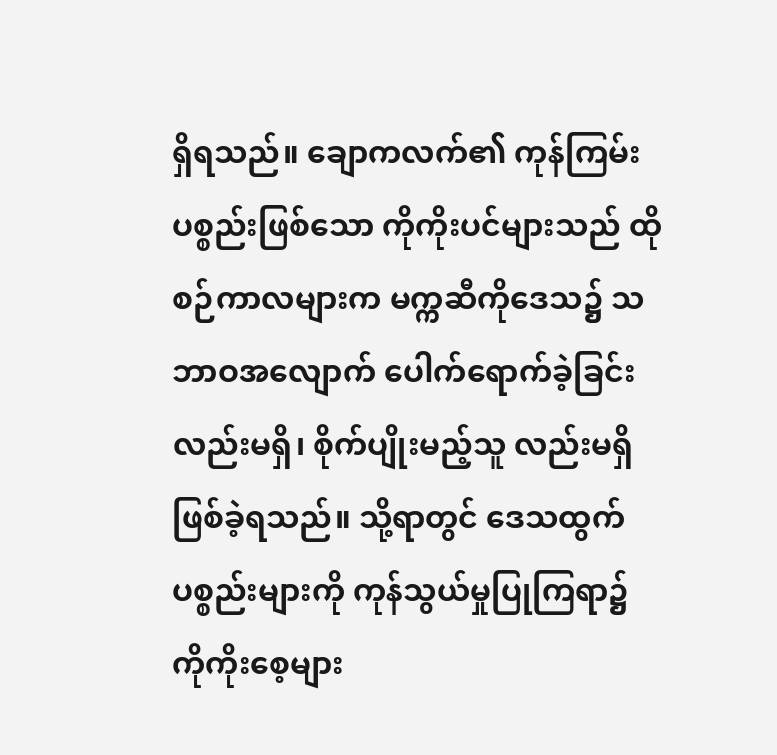ရှိရသည်။ ချောကလက်၏ ကုန်ကြမ်းပစ္စည်းဖြစ်သော ကိုကိုးပင်များသည် ထိုစဉ်ကာလများက မက္ကဆီကိုဒေသ၌ သဘာဝအလျောက် ပေါက်ရောက်ခဲ့ခြင်းလည်းမရှိ၊ စိုက်ပျိုးမည့်သူ လည်းမရှိ ဖြစ်ခဲ့ရသည်။ သို့ရာတွင် ဒေသထွက်ပစ္စည်းများကို ကုန်သွယ်မှုပြုကြရာ၌ ကိုကိုးစေ့များ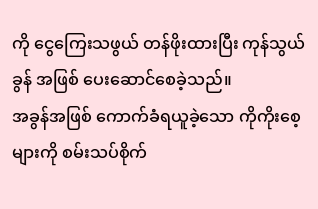ကို ငွေကြေးသဖွယ် တန်ဖိုးထားပြီး ကုန်သွယ်ခွန် အဖြစ် ပေးဆောင်စေခဲ့သည်။
အခွန်အဖြစ် ကောက်ခံရယူခဲ့သော ကိုကိုးစေ့များကို စမ်းသပ်စိုက်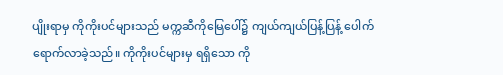ပျိုးရာမှ ကိုကိုးပင်များသည် မက္ကဆီကိုမြေပေါ်၌ ကျယ်ကျယ်ပြန့်ပြန့် ပေါက်ရောက်လာခဲ့သည်။ ကိုကိုးပင်များမှ ရရှိသော ကို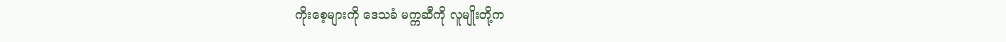ကိုးစေ့များကို ဒေသခံ မက္ကဆီကို လူမျိုးတို့က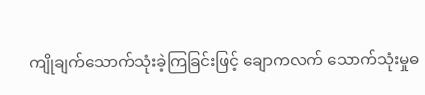ကျိုချက်သောက်သုံးခဲ့ကြခြင်းဖြင့် ချောကလက် သောက်သုံးမှုဓ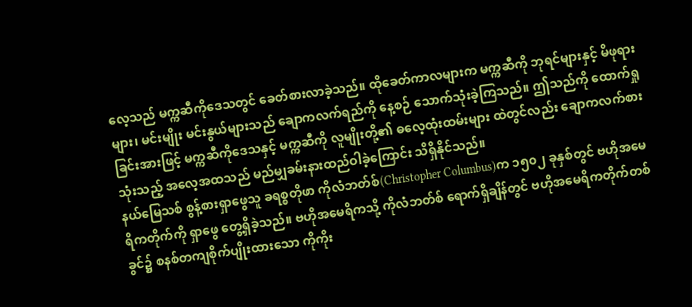လေ့သည် မက္ကဆီကိုဒေသတွင် ခေတ်စားလာခဲ့သည်။ ထိုခေတ်ကာလများက မက္ကဆီကို ဘုရင်များနှင့် မိဖုရားများ၊ မင်းမျိုး မင်းနွယ်များသည် ချောကလက်ရည်ကို နေ့စဉ် သောက်သုံးခဲ့ကြသည်။ ဤသည်ကို ထောက်ရှုခြင်းအားဖြင့် မက္ကဆီကိုဒေသနှင့် မက္ကဆီကို လူမျိုးတို့၏ ဓလေ့ထုံးထမ်းများ ထဲတွင်လည်း ချောကလက်စားသုံးသည့် အလေ့အထသည် မည်မျှခမ်းနားထည်ဝါခဲ့ကြောင်း သိရှိနိုင်သည်။
နယ်မြေသစ် စွန့်စားရှာဖွေသူ ခရစ္စတိုဖာ ကိုလံဘတ်စ်(Christopher Columbus)က ၁၅၀၂ ခုနှစ်တွင် ဗဟိုအမေရိကတိုက်ကို ရှာဖွေ တွေ့ရှိခဲ့သည်။ ဗဟိုအမေရိကသို့ ကိုလံဘတ်စ် ရောက်ရှိချိန်တွင် ဗဟိုအမေရိကတိုက်တစ်ခွင်၌ စနစ်တကျစိုက်ပျိုးထားသော ကိုကိုး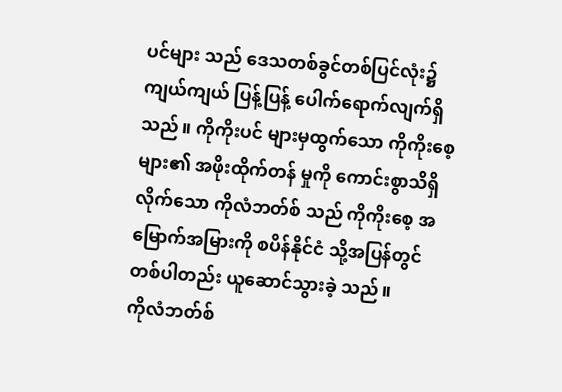ပင်များ သည် ဒေသတစ်ခွင်တစ်ပြင်လုံး၌ ကျယ်ကျယ် ပြန့်ပြန့် ပေါက်ရောက်လျက်ရှိသည်။ ကိုကိုးပင် များမှထွက်သော ကိုကိုးစေ့များ၏ အဖိုးထိုက်တန် မှုကို ကောင်းစွာသိရှိလိုက်သော ကိုလံဘတ်စ် သည် ကိုကိုးစေ့ အမြောက်အမြားကို စပိန်နိုင်ငံ သို့အပြန်တွင် တစ်ပါတည်း ယူဆောင်သွားခဲ့ သည်။
ကိုလံဘတ်စ်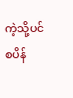ကဲ့သို့ပင် စပိန်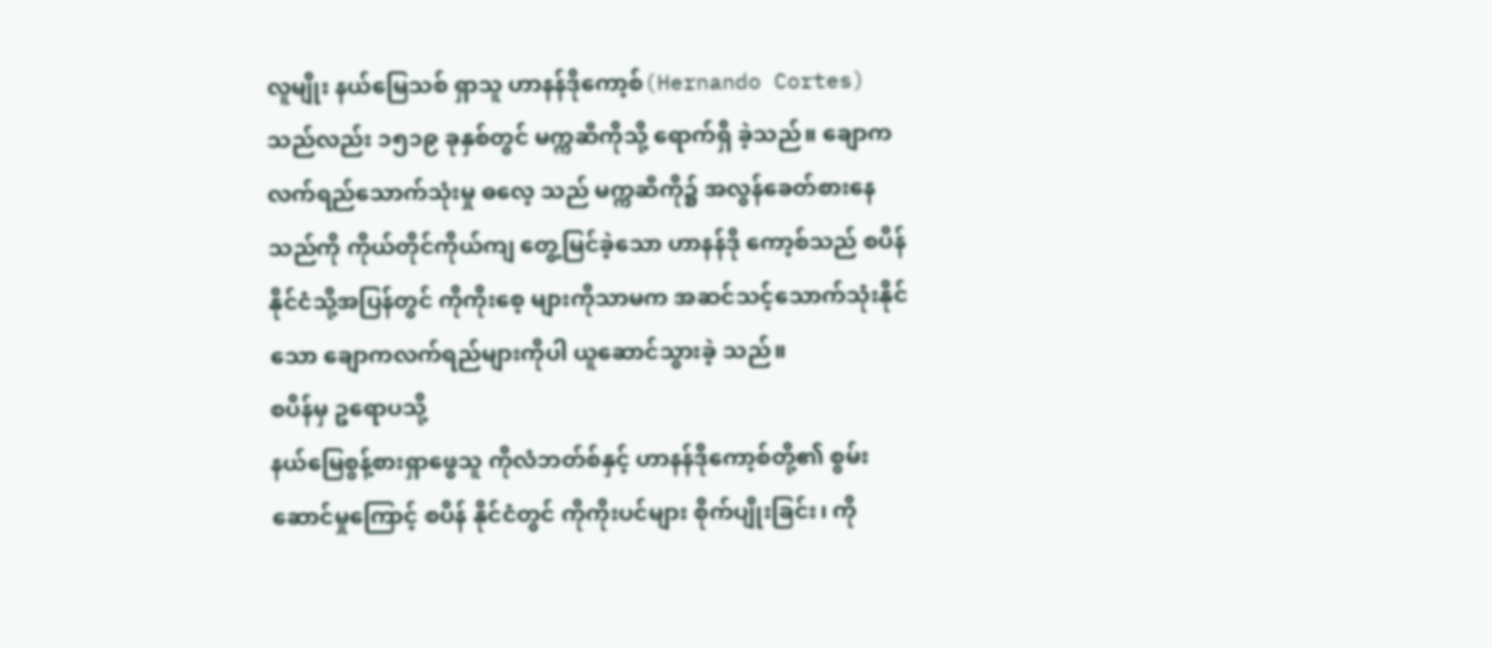လူမျိုး နယ်မြေသစ် ရှာသူ ဟာနန်ဒိုကော့စ်(Hernando Cortes) သည်လည်း ၁၅၁၉ ခုနှစ်တွင် မက္ကဆီကိုသို့ ရောက်ရှိ ခဲ့သည်။ ချောကလက်ရည်သောက်သုံးမှု ဓလေ့ သည် မက္ကဆီကို၌ အလွန်ခေတ်စားနေသည်ကို ကိုယ်တိုင်ကိုယ်ကျ တွေ့မြင်ခဲ့သော ဟာနန်ဒို ကော့စ်သည် စပိန်နိုင်ငံသို့အပြန်တွင် ကိုကိုးစေ့ များကိုသာမက အဆင်သင့်သောက်သုံးနိုင်သော ချောကလက်ရည်များကိုပါ ယူဆောင်သွားခဲ့ သည်။
စပိန်မှ ဥရောပသို့
နယ်မြေစွန့်စားရှာဖွေသူ ကိုလံဘတ်စ်နှင့် ဟာနန်ဒိုကော့စ်တို့၏ စွမ်းဆောင်မှုကြောင့် စပိန် နိုင်ငံတွင် ကိုကိုးပင်များ စိုက်ပျိုးခြင်း၊ ကို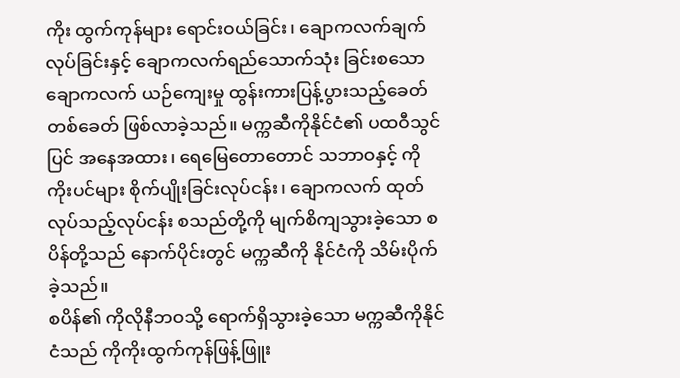ကိုး ထွက်ကုန်များ ရောင်းဝယ်ခြင်း၊ ချောကလက်ချက်လုပ်ခြင်းနှင့် ချောကလက်ရည်သောက်သုံး ခြင်းစသော ချောကလက် ယဉ်ကျေးမှု ထွန်းကားပြန့်ပွားသည့်ခေတ်တစ်ခေတ် ဖြစ်လာခဲ့သည်။ မက္ကဆီကိုနိုင်ငံ၏ ပထဝီသွင်ပြင် အနေအထား၊ ရေမြေတောတောင် သဘာဝနှင့် ကိုကိုးပင်များ စိုက်ပျိုးခြင်းလုပ်ငန်း၊ ချောကလက် ထုတ်လုပ်သည့်လုပ်ငန်း စသည်တို့ကို မျက်စိကျသွားခဲ့သော စပိန်တို့သည် နောက်ပိုင်းတွင် မက္ကဆီကို နိုင်ငံကို သိမ်းပိုက်ခဲ့သည်။
စပိန်၏ ကိုလိုနီဘဝသို့ ရောက်ရှိသွားခဲ့သော မက္ကဆီကိုနိုင်ငံသည် ကိုကိုးထွက်ကုန်ဖြန့်ဖြူး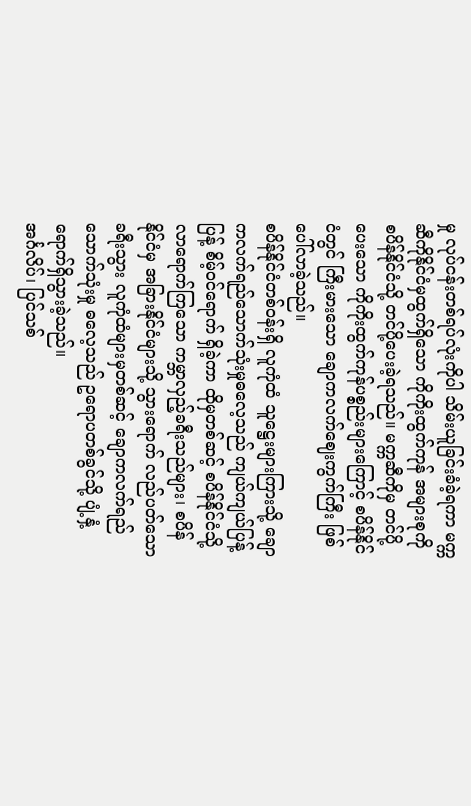မှု လုပ်ငန်းတစ်ရပ်လုံးကိုပါ သိမ်းယူခြင်းခံခဲ့ရကာ မက္ကဆီကိုနိုင်ငံမှထွက်ရှိသော ကိုကိုးထွက်ကုန် အများစုကို စပိန်နိုင်ငံသို့ တင်ပို့ပေးခဲ့ရသည်။ မက္ကဆီကိုမှ တင်ပို့ပေးသော ကိုကိုးထွက်ကုန်ပစ္စည်းများကြောင့် စပိန်နိုင်ငံတွင် ကြီးမားသော ချောကလက်ဈေးကွက်ကြီး ဖြစ်ပေါ်လာခဲ့သည်။
စပိန်နိုင်ငံတစ်ဝန်းရှိ လူကုံထံ သူဋ္ဌေးများကြားသို့ ချောကလက်ရည်သောက်သုံးမှုဓလေ့သည် ကျယ်ကျယ်ပြန့်ပြန့် စိမ့်ဝင်ရောက် ရှိခဲ့ကာ ထိုမှတစ်ဆင့် စပိန်နိုင်ငံသို့ လာရောက်ကြသော ကမ္ဘာလှည့်ခရီးသည်များ၊ စပိန်နိုင်ငံမှ အခြားနိုင်ငံများသို့ သွားရောက် လည်ပတ်သော ခရီးသွား လူကုံထံများမှတစ်ဆင့် ချောကလက်ရည် သောက်သုံးမှု ဓလေ့သည် ဥရောပတစ်ခွင်သို့ ပျံ့နှံ့ရောက်ရှိသွားခဲ့သည်။
အင်္ဂလိပ်၊ ပြင်သစ်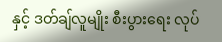နှင့် ဒတ်ချ်လူမျိုး စီးပွားရေး လုပ်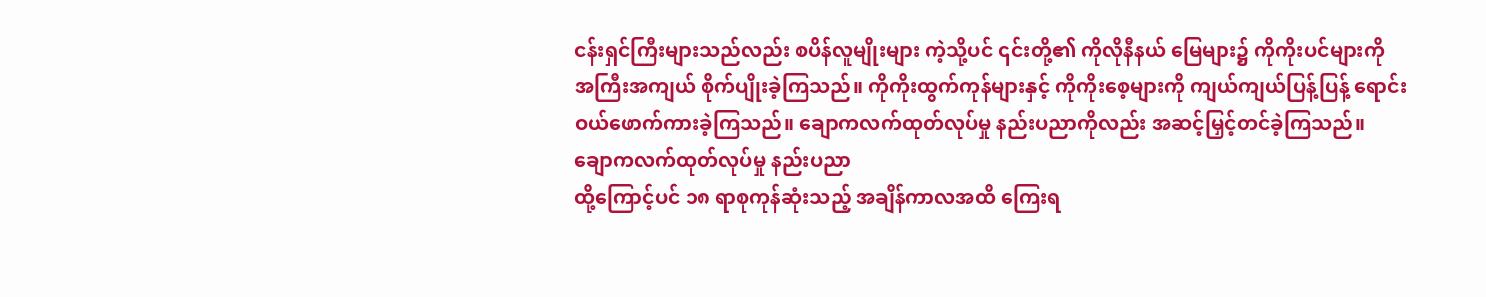ငန်းရှင်ကြီးများသည်လည်း စပိန်လူမျိုးများ ကဲ့သို့ပင် ၎င်းတို့၏ ကိုလိုနီနယ် မြေများ၌ ကိုကိုးပင်များကို အကြီးအကျယ် စိုက်ပျိုးခဲ့ကြသည်။ ကိုကိုးထွက်ကုန်များနှင့် ကိုကိုးစေ့များကို ကျယ်ကျယ်ပြန့်ပြန့် ရောင်းဝယ်ဖောက်ကားခဲ့ကြသည်။ ချောကလက်ထုတ်လုပ်မှု နည်းပညာကိုလည်း အဆင့်မြှင့်တင်ခဲ့ကြသည်။
ချောကလက်ထုတ်လုပ်မှု နည်းပညာ
ထို့ကြောင့်ပင် ၁၈ ရာစုကုန်ဆုံးသည့် အချိန်ကာလအထိ ကြေးရ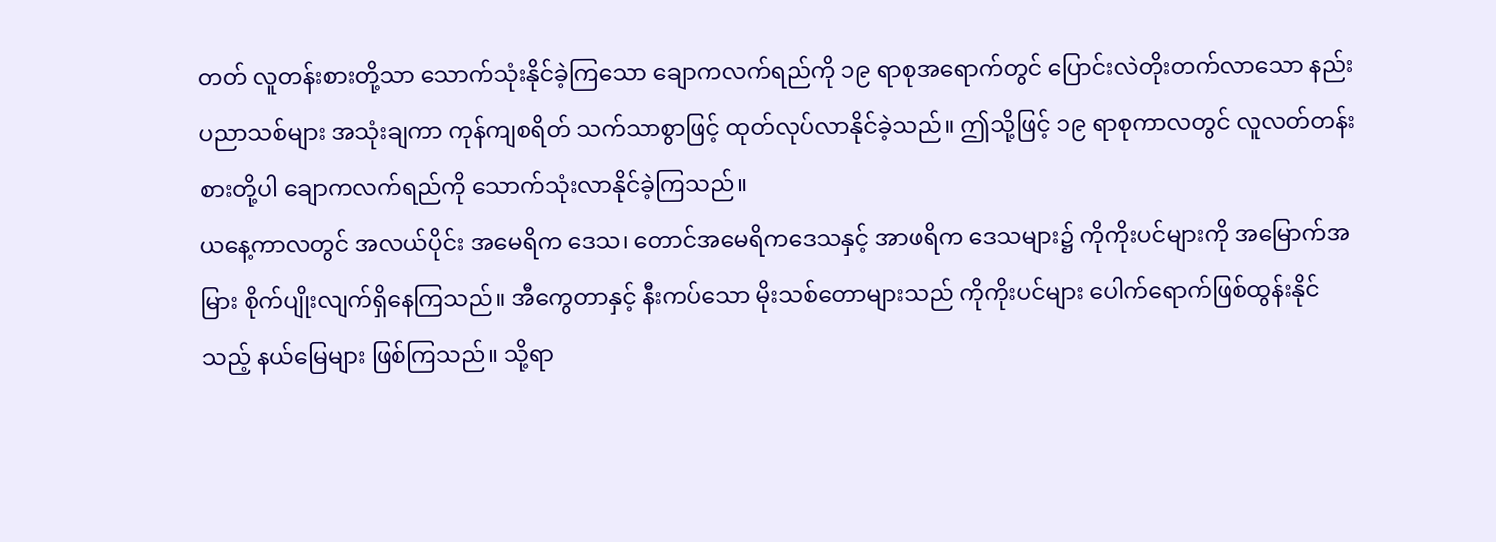တတ် လူတန်းစားတို့သာ သောက်သုံးနိုင်ခဲ့ကြသော ချောကလက်ရည်ကို ၁၉ ရာစုအရောက်တွင် ပြောင်းလဲတိုးတက်လာသော နည်းပညာသစ်များ အသုံးချကာ ကုန်ကျစရိတ် သက်သာစွာဖြင့် ထုတ်လုပ်လာနိုင်ခဲ့သည်။ ဤသို့ဖြင့် ၁၉ ရာစုကာလတွင် လူလတ်တန်းစားတို့ပါ ချောကလက်ရည်ကို သောက်သုံးလာနိုင်ခဲ့ကြသည်။
ယနေ့ကာလတွင် အလယ်ပိုင်း အမေရိက ဒေသ၊ တောင်အမေရိကဒေသနှင့် အာဖရိက ဒေသများ၌ ကိုကိုးပင်များကို အမြောက်အမြား စိုက်ပျိုးလျက်ရှိနေကြသည်။ အီကွေတာနှင့် နီးကပ်သော မိုးသစ်တောများသည် ကိုကိုးပင်များ ပေါက်ရောက်ဖြစ်ထွန်းနိုင်သည့် နယ်မြေများ ဖြစ်ကြသည်။ သို့ရာ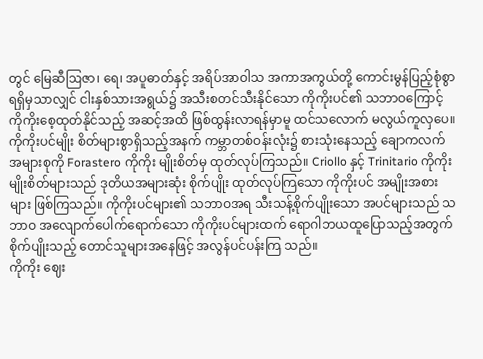တွင် မြေဆီဩဇာ၊ ရေ၊ အပူဓာတ်နှင့် အရိပ်အာဝါသ အကာအကွယ်တို့ ကောင်းမွန်ပြည့်စုံစွာ ရရှိမှသာလျှင် ငါးနှစ်သားအရွယ်၌ အသီးစတင်သီးနိုင်သော ကိုကိုးပင်၏ သဘာဝကြောင့် ကိုကိုးစေ့ထုတ်နိုင်သည့် အဆင့်အထိ ဖြစ်ထွန်းလာရန်မှာမူ ထင်သလောက် မလွယ်ကူလှပေ။
ကိုကိုးပင်မျိုး စိတ်များစွာရှိသည့်အနက် ကမ္ဘာတစ်ဝန်းလုံး၌ စားသုံးနေသည့် ချောကလက်အများစုကို Forastero ကိုကိုး မျိုးစိတ်မှ ထုတ်လုပ်ကြသည်။ Criollo နှင့် Trinitario ကိုကိုး မျိုးစိတ်များသည် ဒုတိယအများဆုံး စိုက်ပျိုး ထုတ်လုပ်ကြသော ကိုကိုးပင် အမျိုးအစားများ ဖြစ်ကြသည်။ ကိုကိုးပင်များ၏ သဘာဝအရ သီးသန့်စိုက်ပျိုးသော အပင်များသည် သဘာဝ အလျောက်ပေါက်ရောက်သော ကိုကိုးပင်များထက် ရောဂါဘယထူပြောသည့်အတွက် စိုက်ပျိုးသည့် တောင်သူများအနေဖြင့် အလွန်ပင်ပန်းကြ သည်။
ကိုကိုး ဈေး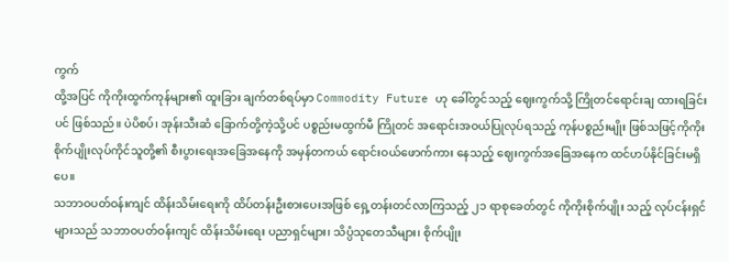ကွက်
ထို့အပြင် ကိုကိုးထွက်ကုန်များ၏ ထူးခြား ချက်တစ်ရပ်မှာ Commodity Future ဟု ခေါ်တွင်သည့် ဈေးကွက်သို့ ကြိုတင်ရောင်းချ ထားရခြင်းပင် ဖြစ်သည်။ ပဲပိစပ်၊ အုန်းသီးဆံ ခြောက်တို့ကဲ့သို့ပင် ပစ္စည်းမထွက်မီ ကြိုတင် အရောင်းအဝယ်ပြုလုပ်ရသည့် ကုန်ပစ္စည်းမျိုး ဖြစ်သဖြင့်ကိုကိုး စိုက်ပျိုးလုပ်ကိုင်သူတို့၏ စီးပွားရေးအခြေအနေကို အမှန်တကယ် ရောင်းဝယ်ဖောက်ကား နေသည့် ဈေးကွက်အခြေအနေက ထင်ဟပ်နိုင်ခြင်းမရှိပေ။
သဘာဝပတ်ဝန်းကျင် ထိန်းသိမ်းရေးကို ထိပ်တန်းဦးစားပေးအဖြစ် ရှေ့တန်းတင်လာကြသည့် ၂၁ ရာစုခေတ်တွင် ကိုကိုးစိုက်ပျိုး သည့် လုပ်ငန်းရှင်များသည် သဘာဝပတ်ဝန်းကျင် ထိန်းသိမ်းရေး ပညာရှင်များ၊ သိပ္ပံသုတေသီများ၊ စိုက်ပျိုး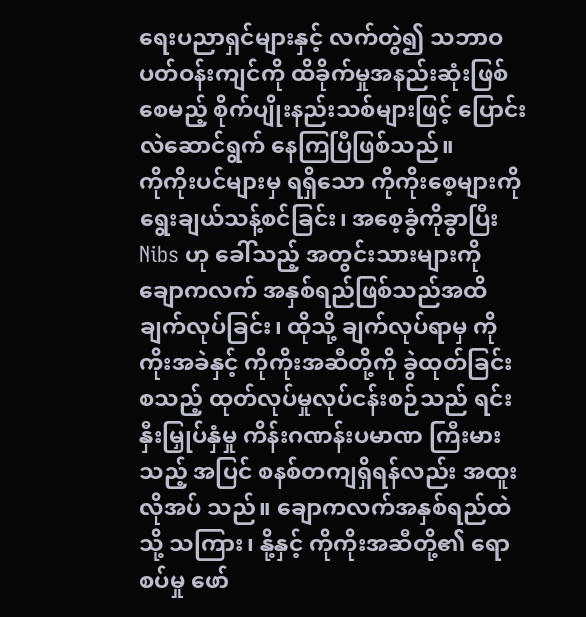ရေးပညာရှင်များနှင့် လက်တွဲ၍ သဘာဝပတ်ဝန်းကျင်ကို ထိခိုက်မှုအနည်းဆုံးဖြစ်စေမည့် စိုက်ပျိုးနည်းသစ်များဖြင့် ပြောင်းလဲဆောင်ရွက် နေကြပြီဖြစ်သည်။
ကိုကိုးပင်များမှ ရရှိသော ကိုကိုးစေ့များကို ရွေးချယ်သန့်စင်ခြင်း၊ အစေ့ခွံကိုခွာပြီးNibs ဟု ခေါ်သည့် အတွင်းသားများကို ချောကလက် အနှစ်ရည်ဖြစ်သည်အထိ ချက်လုပ်ခြင်း၊ ထိုသို့ ချက်လုပ်ရာမှ ကိုကိုးအခဲနှင့် ကိုကိုးအဆီတို့ကို ခွဲထုတ်ခြင်း စသည့် ထုတ်လုပ်မှုလုပ်ငန်းစဉ်သည် ရင်းနှီးမြှုပ်နှံမှု ကိန်းဂဏန်းပမာဏ ကြီးမားသည့် အပြင် စနစ်တကျရှိရန်လည်း အထူးလိုအပ် သည်။ ချောကလက်အနှစ်ရည်ထဲသို့ သကြား၊ နို့နှင့် ကိုကိုးအဆီတို့၏ ရောစပ်မှု ဖော်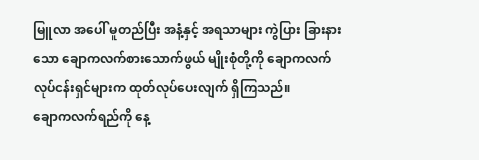မြူလာ အပေါ် မူတည်ပြီး အနံ့နှင့် အရသာများ ကွဲပြား ခြားနားသော ချောကလက်စားသောက်ဖွယ် မျိုးစုံတို့ကို ချောကလက် လုပ်ငန်းရှင်များက ထုတ်လုပ်ပေးလျက် ရှိကြသည်။
ချောကလက်ရည်ကို နေ့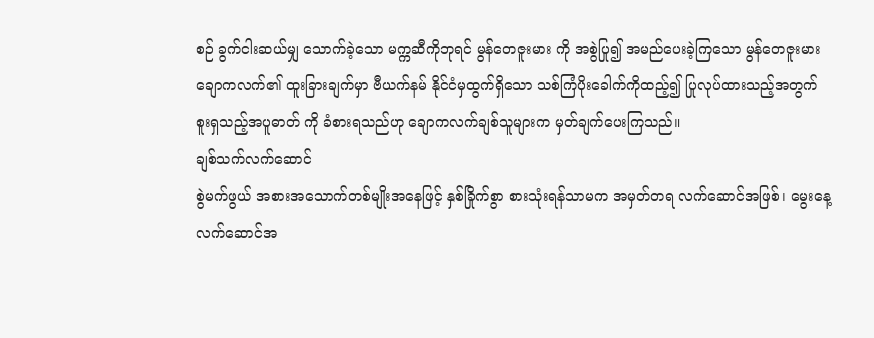စဉ် ခွက်ငါးဆယ်မျှ သောက်ခဲ့သော မက္ကဆီကိုဘုရင် မွန်တေဇူးမား ကို အစွဲပြု၍ အမည်ပေးခဲ့ကြသော မွန်တေဇူးမား ချောကလက်၏ ထူးခြားချက်မှာ ဗီယက်နမ် နိုင်ငံမှထွက်ရှိသော သစ်ကြံပိုးခေါက်ကိုထည့်၍ ပြုလုပ်ထားသည့်အတွက် စူးရှသည့်အပူဓာတ် ကို ခံစားရသည်ဟု ချောကလက်ချစ်သူများက မှတ်ချက်ပေးကြသည်။
ချစ်သက်လက်ဆောင်
စွဲမက်ဖွယ် အစားအသောက်တစ်မျိုးအနေဖြင့် နှစ်ခြိုက်စွာ စားသုံးရန်သာမက အမှတ်တရ လက်ဆောင်အဖြစ်၊ မွေးနေ့ လက်ဆောင်အ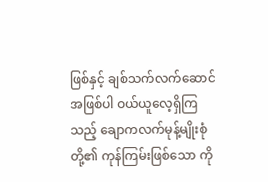ဖြစ်နှင့် ချစ်သက်လက်ဆောင်အဖြစ်ပါ ဝယ်ယူလေ့ရှိကြသည့် ချောကလက်မုန့်မျိုးစုံတို့၏ ကုန်ကြမ်းဖြစ်သော ကို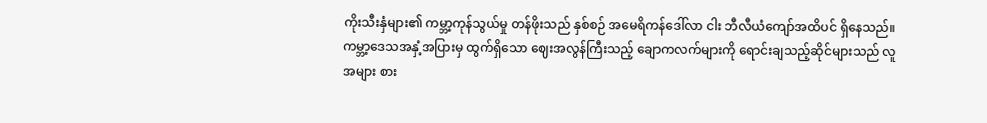ကိုးသီးနှံများ၏ ကမ္ဘာ့ကုန်သွယ်မှု တန်ဖိုးသည် နှစ်စဉ် အမေရိကန်ဒေါ်လာ ငါး ဘီလီယံကျော်အထိပင် ရှိနေသည်။
ကမ္ဘာ့ဒေသအနှံ့အပြားမှ ထွက်ရှိသော ဈေးအလွန်ကြီးသည့် ချောကလက်များကို ရောင်းချသည့်ဆိုင်များသည် လူအများ စား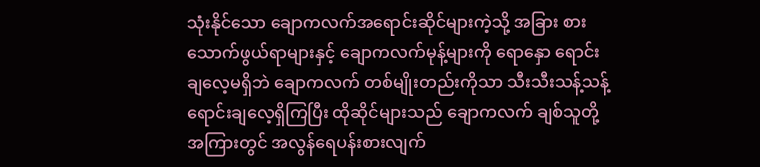သုံးနိုင်သော ချောကလက်အရောင်းဆိုင်များကဲ့သို့ အခြား စားသောက်ဖွယ်ရာများနှင့် ချောကလက်မုန့်များကို ရောနှော ရောင်းချလေ့မရှိဘဲ ချောကလက် တစ်မျိုးတည်းကိုသာ သီးသီးသန့်သန့် ရောင်းချလေ့ရှိကြပြီး ထိုဆိုင်များသည် ချောကလက် ချစ်သူတို့အကြားတွင် အလွန်ရေပန်းစားလျက်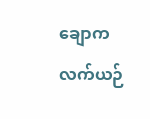ချောကလက်ယဉ်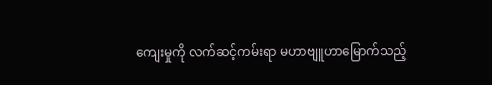ကျေးမှုကို လက်ဆင့်ကမ်းရာ မဟာဗျူဟာမြောက်သည့်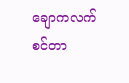ချောကလက်စင်တာ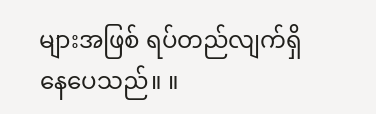များအဖြစ် ရပ်တည်လျက်ရှိနေပေသည်။ ။